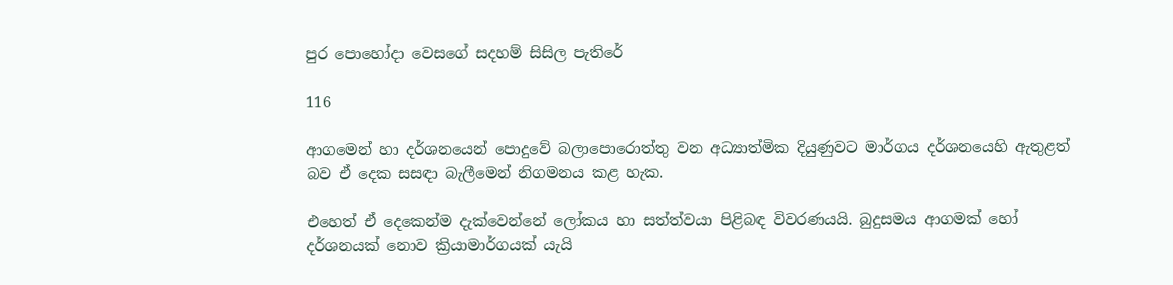පුර පොහෝදා වෙසගේ සදහම් සිසිල පැතිරේ

116

ආගමෙන් හා දර්ශනයෙන් පොදුවේ බලාපොරොත්තු වන අධ්‍යාත්මික දියුණුවට මාර්ගය දර්ශනයෙහි ඇතුළත් බව ඒ දෙක සසඳා බැලීමෙන් නිගමනය කළ හැක.

එහෙත් ඒ දෙකෙන්ම දැක්වෙන්නේ ලෝකය හා සත්ත්වයා පිළිබඳ විවරණයයි. බුදුසමය ආගමක් හෝ දර්ශනයක් නොව ක්‍රියාමාර්ගයක් යැයි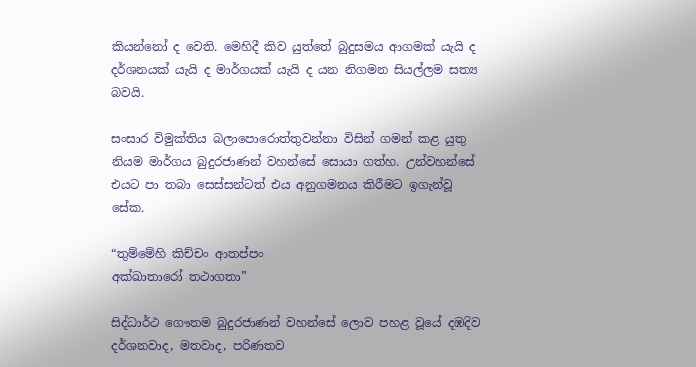කියන්නෝ ද වෙති. මෙහිදී කිව යුත්තේ බුදුසමය ආගමක් යැයි ද දර්ශනයක් යැයි ද මාර්ගයක් යැයි ද යන නිගමන සියල්ලම සත්‍ය බවයි.

සංසාර විමුක්තිය බලාපොරොත්තුවන්නා විසින් ගමන් කළ යුතු නියම මාර්ගය බුදුරජාණන් වහන්සේ සොයා ගත්හ. උන්වහන්සේ එයට පා තබා සෙස්සන්ටත් එය අනුගමනය කිරීමට ඉගැන්වූ සේක.

“තුම්මේහි කිච්චං ආතප්පං
අක්ඛාතාරෝ තථාගතා”

සිද්ධාර්ථ ගෞතම බුදුරජාණන් වහන්සේ ලොව පහළ වූයේ දඹදිව දර්ශනවාද, මතවාද, පරිණතව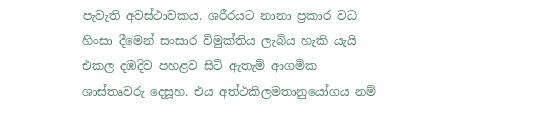පැවැති අවස්ථාවකය. ශරීරයට නානා ප්‍රකාර වධ හිංසා දීමෙන් සංසාර විමුක්තිය ලැබිය හැකි යැයි එකල දඹදිව පහළව සිටි ඇතැම් ආගමික ශාස්තෘවරු දෙසූහ. එය අත්ථකිලමතානුයෝගය නම්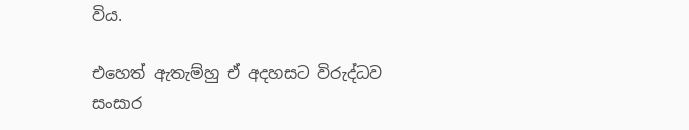විය.

එහෙත් ඇතැම්හු ඒ අදහසට විරුද්ධව සංසාර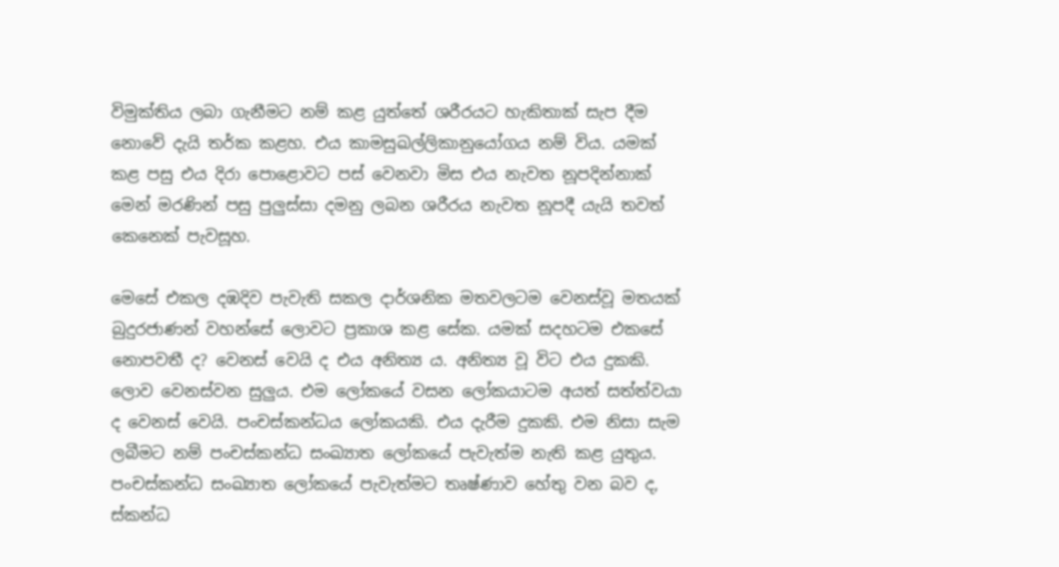විමුක්තිය ලබා ගැනීමට නම් කළ යුත්තේ ශරීරයට හැකිතාක් සැප දීම නොවේ දැයි තර්ක කළහ. එය කාමසුඛල්ලිකානුයෝගය නම් විය. යමක් කළ පසු එය දිරා පොළොවට පස් වෙනවා මිස එය නැවත නූපදින්නාක් මෙන් මරණින් පසු පුලුස්සා දමනු ලබන ශරීරය නැවත නූපදී යැයි තවත් කෙනෙක් පැවසූහ.

මෙසේ එකල දඹදිව පැවැති සකල දාර්ශනික මතවලටම වෙනස්වූ මතයක් බුදුරජාණන් වහන්සේ ලොවට ප්‍රකාශ කළ සේක. යමක් සදහටම එකසේ නොපවතී ද? වෙනස් වෙයි ද එය අනිත්‍ය ය. අනිත්‍ය වූ විට එය දුකකි. ලොව වෙනස්වන සුලුය. එම ලෝකයේ වසන ලෝකයාටම අයත් සත්ත්වයා ද වෙනස් වෙයි. පංචස්කන්ධය ලෝකයකි. එය දැරීම දුකකි. එම නිසා සැම ලබීමට නම් පංචස්කන්ධ සංඛ්‍යාත ලෝකයේ පැවැත්ම නැති කළ යුතුය. පංචස්කන්ධ සංඛ්‍යාත ලෝකයේ පැවැත්මට තෘෂ්ණාව හේතු වන බව ද, ස්කන්ධ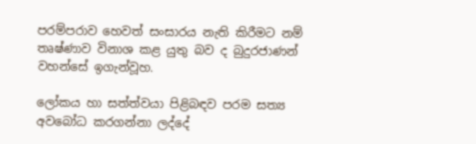පරම්පරාව හෙවත් සංසාරය නැති කිරීමට නම් තෘෂ්ණාව විනාශ කළ යුතු බව ද බුදුරජාණන් වහන්සේ ඉගැන්වූහ.

ලෝකය හා සත්ත්වයා පිළිබඳව පරම සත්‍ය අවබෝධ කරගන්නා ලද්දේ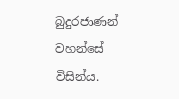බුදුරජාණන් වහන්සේ විසින්ය.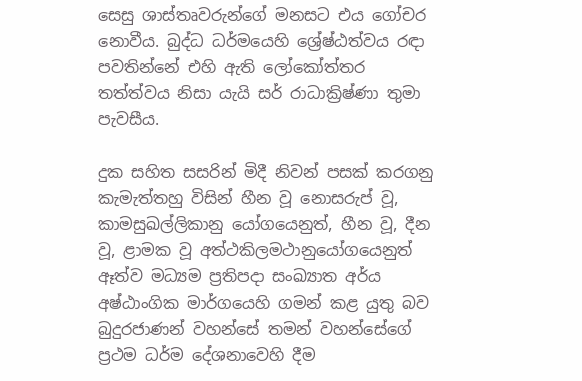සෙසු ශාස්තෘවරුන්ගේ මනසට එය ගෝචර නොවීය. බුද්ධ ධර්මයෙහි ශ්‍රේෂ්ඨත්වය රඳා පවතින්නේ එහි ඇති ලෝකෝත්තර තත්ත්වය නිසා යැයි සර් රාධාක්‍රිෂ්ණා තුමා පැවසීය.

දුක සහිත සසරින් මිදී නිවන් පසක් කරගනු කැමැත්තහු විසින් හීන වූ නොසරුප් වූ, කාමසුඛල්ලිකානු යෝගයෙනුත්, හීන වූ, දීන වූ, ළාමක වූ අත්ථකිලමථානුයෝගයෙනුත් ඈත්ව මධ්‍යම ප්‍රතිපදා සංඛ්‍යාත අර්ය අෂ්ඨාංගික මාර්ගයෙහි ගමන් කළ යුතු බව බුදුරජාණන් වහන්සේ තමන් වහන්සේගේ ප්‍රථම ධර්ම දේශනාවෙහි දීම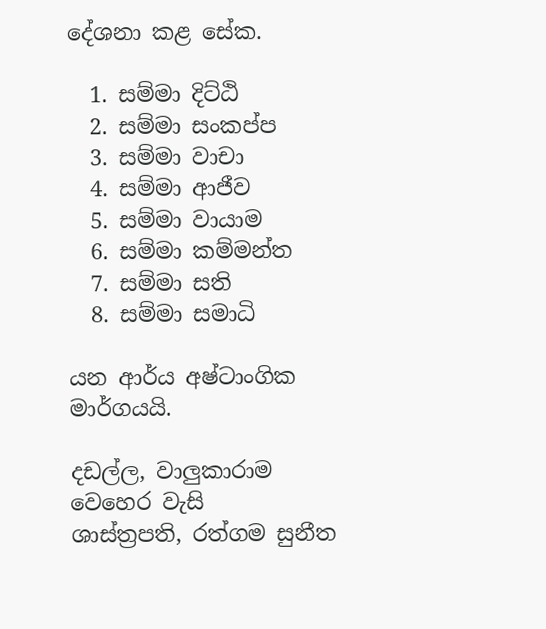දේශනා කළ සේක.

  1. සම්මා දිට්ඨි
  2. සම්මා සංකප්ප
  3. සම්මා වාචා
  4. සම්මා ආජීව
  5. සම්මා වායාම
  6. සම්මා කම්මන්ත
  7. සම්මා සති
  8. සම්මා සමාධි

යන ආර්ය අෂ්ටාංගික මාර්ගයයි.

දඩල්ල, වාලුකාරාම වෙහෙර වැසි
ශාස්ත්‍රපති, රත්ගම සුනීත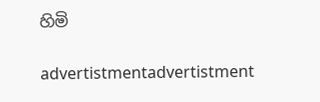හිමි

advertistmentadvertistment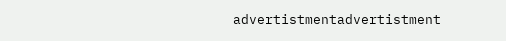advertistmentadvertistment